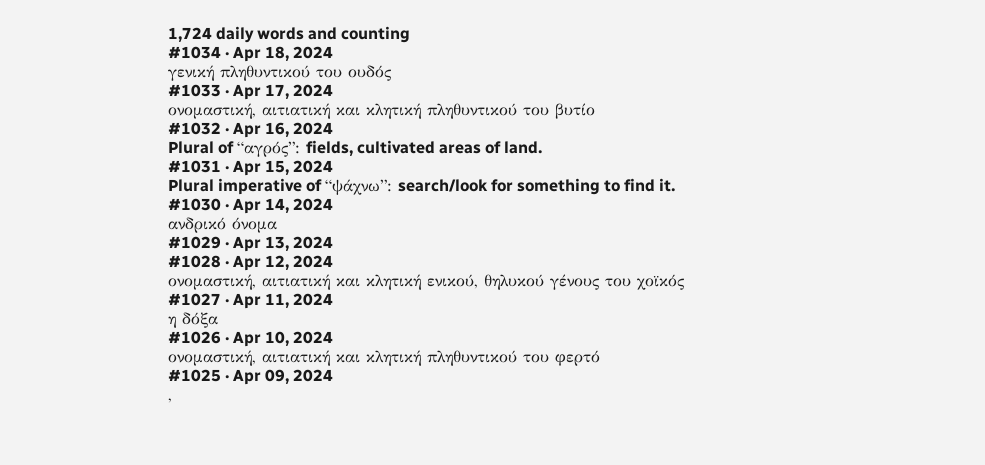1,724 daily words and counting
#1034 · Apr 18, 2024
γενική πληθυντικού του ουδός
#1033 · Apr 17, 2024
ονομαστική, αιτιατική και κλητική πληθυντικού του βυτίο
#1032 · Apr 16, 2024
Plural of “αγρός”: fields, cultivated areas of land.
#1031 · Apr 15, 2024
Plural imperative of “ψάχνω”: search/look for something to find it.
#1030 · Apr 14, 2024
ανδρικό όνομα
#1029 · Apr 13, 2024
#1028 · Apr 12, 2024
ονομαστική, αιτιατική και κλητική ενικού, θηλυκού γένους του χοϊκός
#1027 · Apr 11, 2024
η δόξα
#1026 · Apr 10, 2024
ονομαστική, αιτιατική και κλητική πληθυντικού του φερτό
#1025 · Apr 09, 2024
,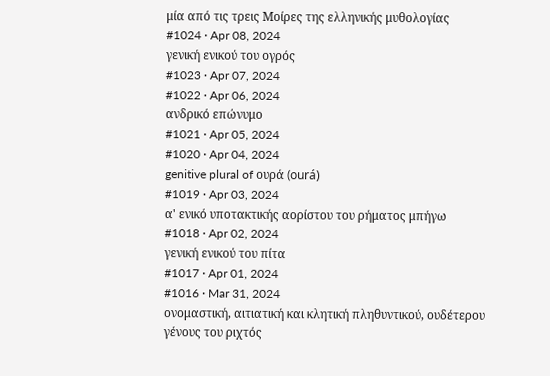μία από τις τρεις Μοίρες της ελληνικής μυθολογίας
#1024 · Apr 08, 2024
γενική ενικού του ογρός
#1023 · Apr 07, 2024
#1022 · Apr 06, 2024
ανδρικό επώνυμο
#1021 · Apr 05, 2024
#1020 · Apr 04, 2024
genitive plural of ουρά (ourá)
#1019 · Apr 03, 2024
α' ενικό υποτακτικής αορίστου του ρήματος μπήγω
#1018 · Apr 02, 2024
γενική ενικού του πίτα
#1017 · Apr 01, 2024
#1016 · Mar 31, 2024
ονομαστική, αιτιατική και κλητική πληθυντικού, ουδέτερου γένους του ριχτός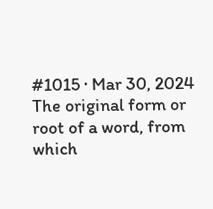#1015 · Mar 30, 2024
The original form or root of a word, from which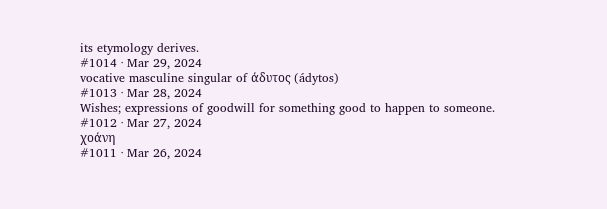its etymology derives.
#1014 · Mar 29, 2024
vocative masculine singular of άδυτος (ádytos)
#1013 · Mar 28, 2024
Wishes; expressions of goodwill for something good to happen to someone.
#1012 · Mar 27, 2024
χοάνη
#1011 · Mar 26, 2024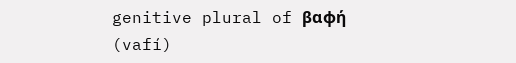genitive plural of βαφή (vafí)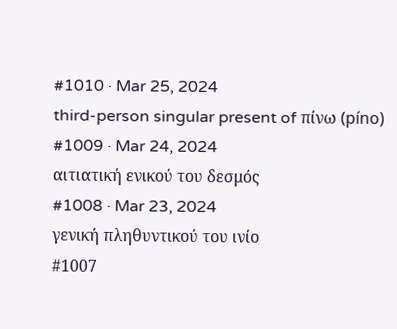#1010 · Mar 25, 2024
third-person singular present of πίνω (píno)
#1009 · Mar 24, 2024
αιτιατική ενικού του δεσμός
#1008 · Mar 23, 2024
γενική πληθυντικού του ινίο
#1007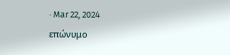· Mar 22, 2024
επώνυμο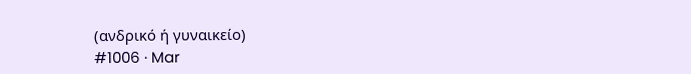(ανδρικό ή γυναικείο)
#1006 · Mar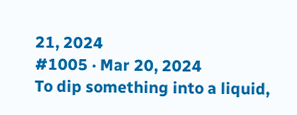21, 2024
#1005 · Mar 20, 2024
To dip something into a liquid,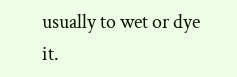usually to wet or dye it.